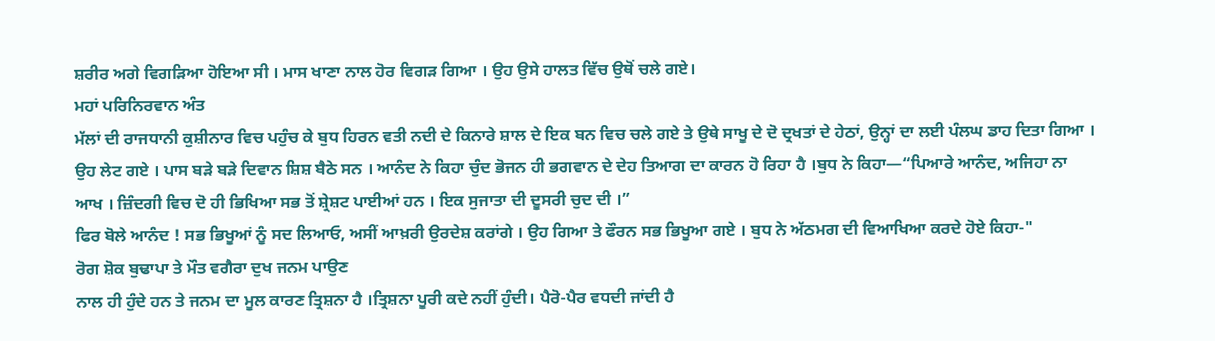ਸ਼ਰੀਰ ਅਗੇ ਵਿਗੜਿਆ ਹੋਇਆ ਸੀ । ਮਾਸ ਖਾਣਾ ਨਾਲ ਹੋਰ ਵਿਗੜ ਗਿਆ । ਉਹ ਉਸੇ ਹਾਲਤ ਵਿੱਚ ਉਥੋਂ ਚਲੇ ਗਏ।
ਮਹਾਂ ਪਰਿਨਿਰਵਾਨ ਅੰਤ
ਮੱਲਾਂ ਦੀ ਰਾਜਧਾਨੀ ਕੁਸ਼ੀਨਾਰ ਵਿਚ ਪਹੁੰਚ ਕੇ ਬੁਧ ਹਿਰਨ ਵਤੀ ਨਦੀ ਦੇ ਕਿਨਾਰੇ ਸ਼ਾਲ ਦੇ ਇਕ ਬਨ ਵਿਚ ਚਲੇ ਗਏ ਤੇ ਉਥੇ ਸਾਖੂ ਦੇ ਦੋ ਦ੍ਰਖਤਾਂ ਦੇ ਹੇਠਾਂ, ਉਨ੍ਹਾਂ ਦਾ ਲਈ ਪੰਲਘ ਡਾਹ ਦਿਤਾ ਗਿਆ । ਉਹ ਲੇਟ ਗਏ । ਪਾਸ ਬੜੇ ਬੜੇ ਦਿਵਾਨ ਸ਼ਿਸ਼ ਬੈਠੇ ਸਨ । ਆਨੰਦ ਨੇ ਕਿਹਾ ਚੁੰਦ ਭੋਜਨ ਹੀ ਭਗਵਾਨ ਦੇ ਦੇਹ ਤਿਆਗ ਦਾ ਕਾਰਨ ਹੋ ਰਿਹਾ ਹੈ ।ਬੁਧ ਨੇ ਕਿਹਾ—“ਪਿਆਰੇ ਆਨੰਦ, ਅਜਿਹਾ ਨਾ ਆਖ । ਜ਼ਿੰਦਗੀ ਵਿਚ ਦੋ ਹੀ ਭਿਖਿਆ ਸਭ ਤੋਂ ਸ਼੍ਰੇਸ਼ਟ ਪਾਈਆਂ ਹਨ । ਇਕ ਸੁਜਾਤਾ ਦੀ ਦੂਸਰੀ ਚੁਦ ਦੀ ।”
ਫਿਰ ਬੋਲੇ ਆਨੰਦ ! ਸਭ ਭਿਖੂਆਂ ਨੂੰ ਸਦ ਲਿਆਓ, ਅਸੀਂ ਆਖ਼ਰੀ ਉਰਦੇਸ਼ ਕਰਾਂਗੇ । ਉਹ ਗਿਆ ਤੇ ਫੌਰਨ ਸਭ ਭਿਖੂਆ ਗਏ । ਬੁਧ ਨੇ ਅੱਠਮਗ ਦੀ ਵਿਆਖਿਆ ਕਰਦੇ ਹੋਏ ਕਿਹਾ-"
ਰੋਗ ਸ਼ੋਕ ਬੁਢਾਪਾ ਤੇ ਮੌਤ ਵਗੈਰਾ ਦੁਖ ਜਨਮ ਪਾਉਣ
ਨਾਲ ਹੀ ਹੁੰਦੇ ਹਨ ਤੇ ਜਨਮ ਦਾ ਮੂਲ ਕਾਰਣ ਤ੍ਰਿਸ਼ਨਾ ਹੈ ।ਤ੍ਰਿਸ਼ਨਾ ਪੂਰੀ ਕਦੇ ਨਹੀਂ ਹੁੰਦੀ। ਪੈਰੋ-ਪੈਰ ਵਧਦੀ ਜਾਂਦੀ ਹੈ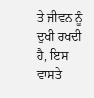ਤੇ ਜੀਵਨ ਨੂੰ ਦੁਖੀ ਰਖਦੀ ਹੈ, ਇਸ ਵਾਸਤੇ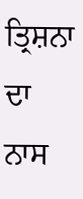ਤ੍ਰਿਸ਼ਨਾ ਦਾ ਨਾਸ